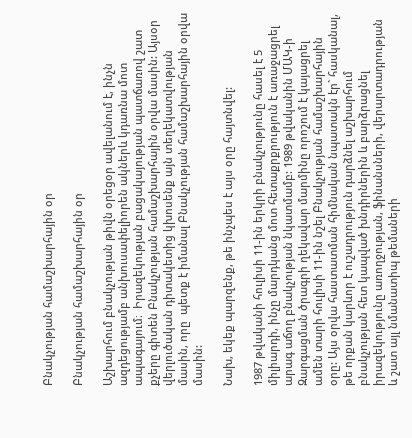Բնակչության համաշխարհային օր

Բնակչության համաշխարհային օր

Աշխարհում բնակչության թիվն օրեցօր ավելանում է, ինչն ազդեցությամբ անխուսափելիորեն ակներև կդառնա մոտ ապագայում։  Իրազեկության բացակայության պատճառով շատ քչերը գիտեն Բնակչության համաշխարհային օրվա մասին: Այսօր վերլուծական դիտակետից կխոսենք այն տեղեկատվության մասին, որը  պետք է իմանալ Բնակչության համաշխարհային օրվա մասին:

Նախ, եկեք պարզենք, թե ինչպես է այս օրը հայտնվել:

1987 թվականի հուլիսի 11-ին երկրի բնակչությունը հասել է 5 միլիարդի, ինչը մարդկանց մոտ հետաքրքրություն է առաջացրել արագ աճող բնակչության նկատմամբ: 1989 թվականին ՄԱԿ-ի Զարգացման ծրագրի ղեկավար մարմինը որոշում է կայացրել ամեն տարի հուլիսի 11-ին նշել Բնակչության համաշխարհային օրը: Այս օրվա հաստատման հիմնական նպատակն էր` հասկանալ, թե որքան կարևոր է ուշադրություն դարձնել աշխարհում բնակչության հետ կապված խնդիրներին և բարձրացնել իրազեկությունը առողջության, ֆինանսների, վերարտադրության և շատ այլ նմանատիպ թեմաների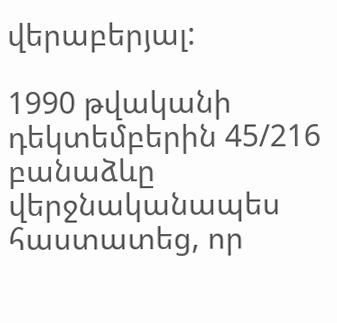վերաբերյալ:

1990 թվականի դեկտեմբերին 45/216 բանաձևը վերջնականապես հաստատեց, որ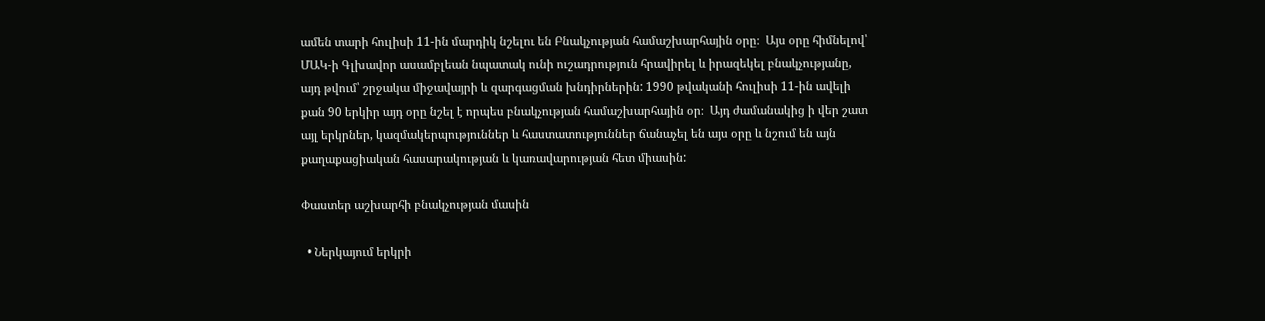ամեն տարի հուլիսի 11-ին մարդիկ նշելու են Բնակչության համաշխարհային օրը։  Այս օրը հիմնելով՝ ՄԱԿ-ի Գլխավոր ասամբլեան նպատակ ունի ուշադրություն հրավիրել և իրազեկել բնակչությանը, այդ թվում՝ շրջակա միջավայրի և զարգացման խնդիրներին: 1990 թվականի հուլիսի 11-ին ավելի քան 90 երկիր այդ օրը նշել է որպես բնակչության համաշխարհային օր։  Այդ ժամանակից ի վեր շատ այլ երկրներ, կազմակերպություններ և հաստատություններ ճանաչել են այս օրը և նշում են այն քաղաքացիական հասարակության և կառավարության հետ միասին:

Փաստեր աշխարհի բնակչության մասին

  • Ներկայում երկրի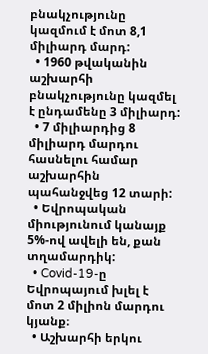բնակչությունը կազմում է մոտ 8,1 միլիարդ մարդ:
  • 1960 թվականին աշխարհի բնակչությունը կազմել է ընդամենը 3 միլիարդ:
  • 7 միլիարդից 8 միլիարդ մարդու հասնելու համար աշխարհին պահանջվեց 12 տարի:
  • Եվրոպական միությունում կանայք 5%-ով ավելի են, քան տղամարդիկ:
  • Covid-19-ը Եվրոպայում խլել է մոտ 2 միլիոն մարդու կյանք։
  • Աշխարհի երկու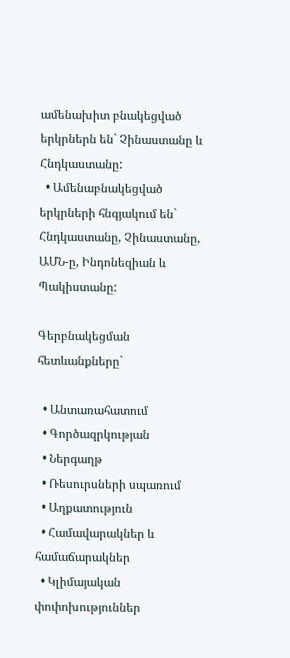ամենախիտ բնակեցված երկրներն են` Չինաստանը և Հնդկաստանը:
  • Ամենաբնակեցված երկրների հնգյակում են` Հնդկաստանը, Չինաստանը, ԱՄՆ-ը, Ինդոնեզիան և Պակիստանը:

Գերբնակեցման հետևանքները`

  • Անտառահատում
  • Գործազրկության
  • Ներգաղթ
  • Ռեսուրսների սպառում
  • Աղքատություն
  • Համավարակներ և համաճարակներ
  • Կլիմայական փոփոխություններ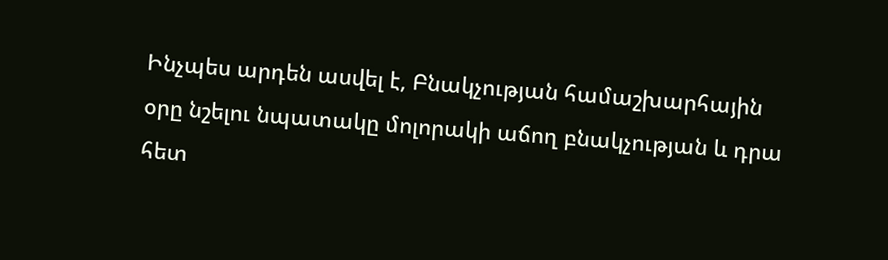Ինչպես արդեն ասվել է, Բնակչության համաշխարհային օրը նշելու նպատակը մոլորակի աճող բնակչության և դրա հետ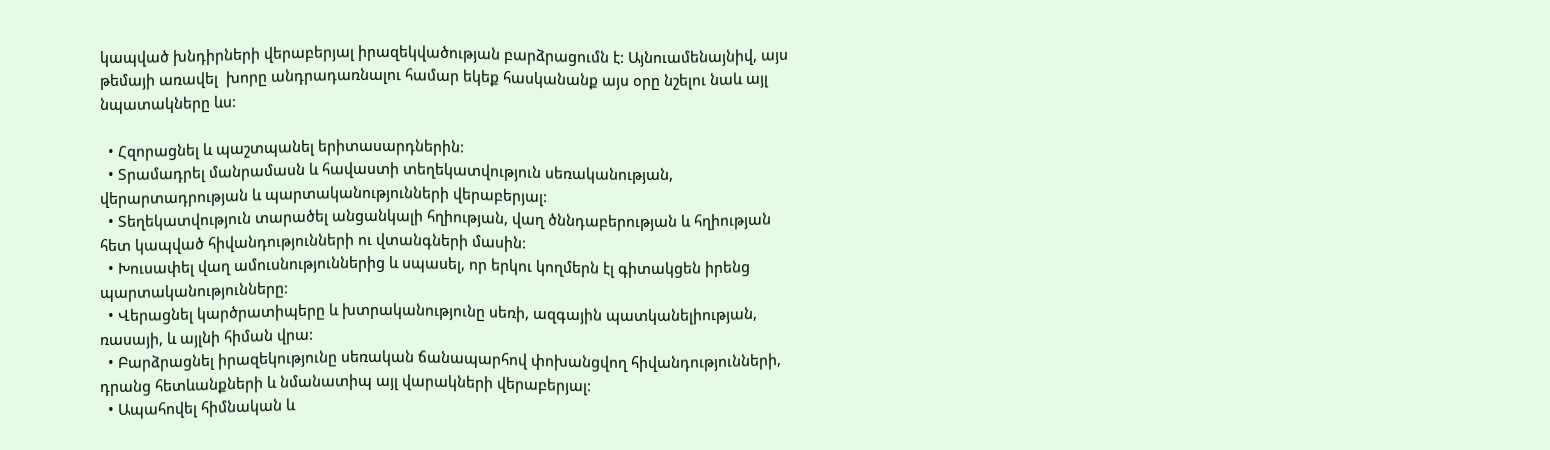կապված խնդիրների վերաբերյալ իրազեկվածության բարձրացումն է: Այնուամենայնիվ, այս թեմայի առավել  խորը անդրադառնալու համար եկեք հասկանանք այս օրը նշելու նաև այլ նպատակները ևս:

  • Հզորացնել և պաշտպանել երիտասարդներին:
  • Տրամադրել մանրամասն և հավաստի տեղեկատվություն սեռականության, վերարտադրության և պարտականությունների վերաբերյալ:
  • Տեղեկատվություն տարածել անցանկալի հղիության, վաղ ծննդաբերության և հղիության հետ կապված հիվանդությունների ու վտանգների մասին:
  • Խուսափել վաղ ամուսնություններից և սպասել, որ երկու կողմերն էլ գիտակցեն իրենց պարտականությունները:
  • Վերացնել կարծրատիպերը և խտրականությունը սեռի, ազգային պատկանելիության, ռասայի, և այլնի հիման վրա:
  • Բարձրացնել իրազեկությունը սեռական ճանապարհով փոխանցվող հիվանդությունների, դրանց հետևանքների և նմանատիպ այլ վարակների վերաբերյալ:
  • Ապահովել հիմնական և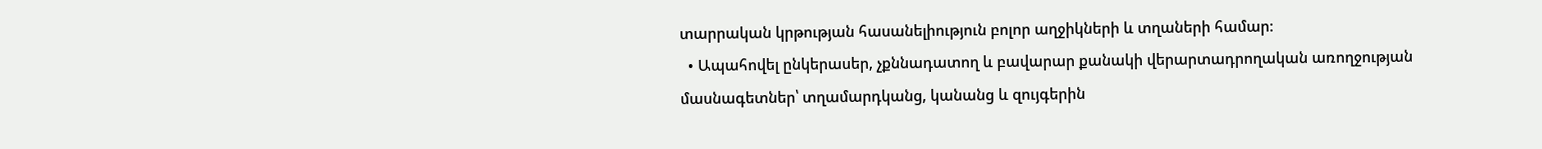տարրական կրթության հասանելիություն բոլոր աղջիկների և տղաների համար:
  • Ապահովել ընկերասեր, չքննադատող և բավարար քանակի վերարտադրողական առողջության մասնագետներ՝ տղամարդկանց, կանանց և զույգերին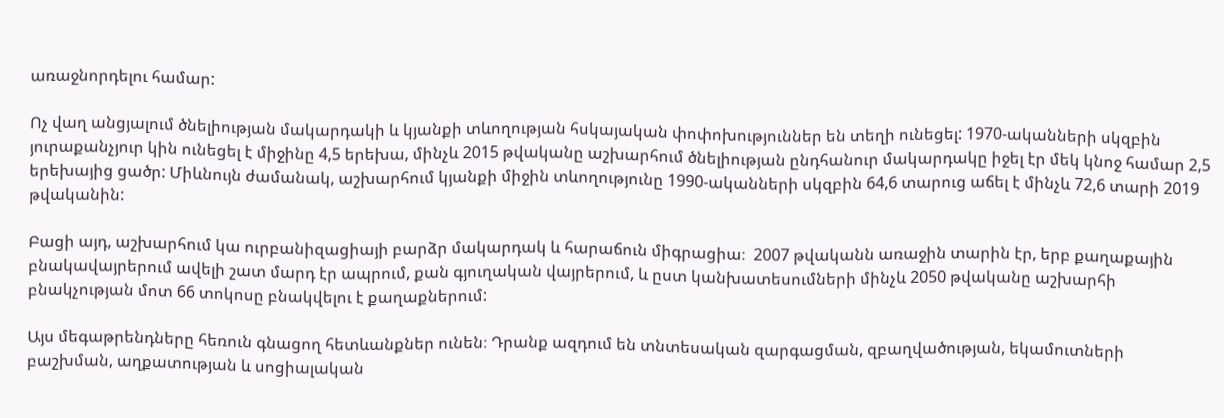առաջնորդելու համար:

Ոչ վաղ անցյալում ծնելիության մակարդակի և կյանքի տևողության հսկայական փոփոխություններ են տեղի ունեցել: 1970-ականների սկզբին յուրաքանչյուր կին ունեցել է միջինը 4,5 երեխա, մինչև 2015 թվականը աշխարհում ծնելիության ընդհանուր մակարդակը իջել էր մեկ կնոջ համար 2,5 երեխայից ցածր: Միևնույն ժամանակ, աշխարհում կյանքի միջին տևողությունը 1990-ականների սկզբին 64,6 տարուց աճել է մինչև 72,6 տարի 2019 թվականին:

Բացի այդ, աշխարհում կա ուրբանիզացիայի բարձր մակարդակ և հարաճուն միգրացիա։  2007 թվականն առաջին տարին էր, երբ քաղաքային բնակավայրերում ավելի շատ մարդ էր ապրում, քան գյուղական վայրերում, և ըստ կանխատեսումների մինչև 2050 թվականը աշխարհի բնակչության մոտ 66 տոկոսը բնակվելու է քաղաքներում:

Այս մեգաթրենդները հեռուն գնացող հետևանքներ ունեն։ Դրանք ազդում են տնտեսական զարգացման, զբաղվածության, եկամուտների բաշխման, աղքատության և սոցիալական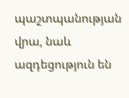պաշտպանության վրա, նաև ազդեցություն են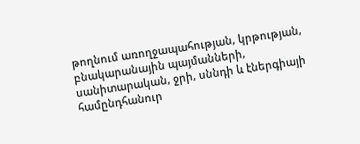թողնում առողջապահության, կրթության, բնակարանային պայմանների, սանիտարական, ջրի, սննդի և էներգիայի համընդհանուր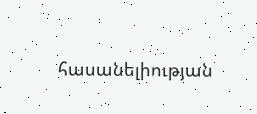հասանելիության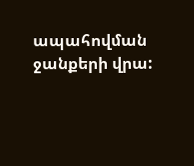ապահովման ջանքերի վրա: